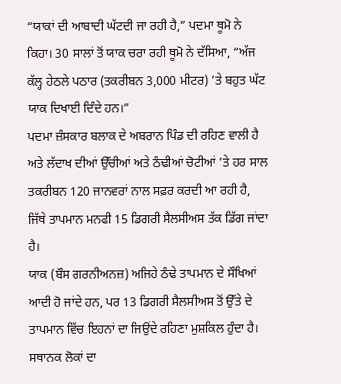“ਯਾਕਾਂ ਦੀ ਆਬਾਦੀ ਘੱਟਦੀ ਜਾ ਰਹੀ ਹੈ,” ਪਦਮਾ ਥੂਮੋ ਨੇ ਕਿਹਾ। 30 ਸਾਲਾਂ ਤੋਂ ਯਾਕ ਚਰਾ ਰਹੀ ਥੂਮੋ ਨੇ ਦੱਸਿਆ, “ਅੱਜ ਕੱਲ੍ਹ ਹੇਠਲੇ ਪਠਾਰ (ਤਕਰੀਬਨ 3,000 ਮੀਟਰ) ’ਤੇ ਬਹੁਤ ਘੱਟ ਯਾਕ ਦਿਖਾਈ ਦਿੰਦੇ ਹਨ।”
ਪਦਮਾ ਜ਼ੰਸਕਾਰ ਬਲਾਕ ਦੇ ਅਬਰਾਨ ਪਿੰਡ ਦੀ ਰਹਿਣ ਵਾਲੀ ਹੈ ਅਤੇ ਲੱਦਾਖ ਦੀਆਂ ਉੱਚੀਆਂ ਅਤੇ ਠੰਢੀਆਂ ਚੋਟੀਆਂ ’ਤੇ ਹਰ ਸਾਲ ਤਕਰੀਬਨ 120 ਜਾਨਵਰਾਂ ਨਾਲ ਸਫ਼ਰ ਕਰਦੀ ਆ ਰਹੀ ਹੈ, ਜਿੱਥੇ ਤਾਪਮਾਨ ਮਨਫੀ 15 ਡਿਗਰੀ ਸੈਲਸੀਅਸ ਤੱਕ ਡਿੱਗ ਜਾਂਦਾ ਹੈ।
ਯਾਕ (ਬੌਸ ਗਰਨੀਅਨਜ਼) ਅਜਿਹੇ ਠੰਢੇ ਤਾਪਮਾਨ ਦੇ ਸੌਖਿਆਂ ਆਦੀ ਹੋ ਜਾਂਦੇ ਹਨ, ਪਰ 13 ਡਿਗਰੀ ਸੈਲਸੀਅਸ ਤੋਂ ਉੱਤੇ ਦੇ ਤਾਪਮਾਨ ਵਿੱਚ ਇਹਨਾਂ ਦਾ ਜਿਉਂਦੇ ਰਹਿਣਾ ਮੁਸ਼ਕਿਲ ਹੁੰਦਾ ਹੈ।
ਸਥਾਨਕ ਲੋਕਾਂ ਦਾ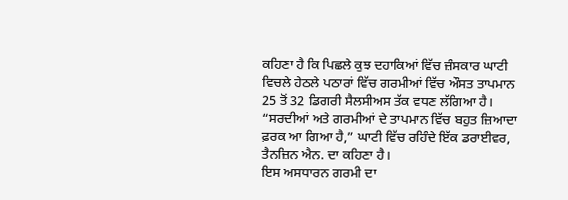ਕਹਿਣਾ ਹੈ ਕਿ ਪਿਛਲੇ ਕੁਝ ਦਹਾਕਿਆਂ ਵਿੱਚ ਜ਼ੰਸਕਾਰ ਘਾਟੀ ਵਿਚਲੇ ਹੇਠਲੇ ਪਠਾਰਾਂ ਵਿੱਚ ਗਰਮੀਆਂ ਵਿੱਚ ਔਸਤ ਤਾਪਮਾਨ 25 ਤੋਂ 32 ਡਿਗਰੀ ਸੈਲਸੀਅਸ ਤੱਕ ਵਧਣ ਲੱਗਿਆ ਹੈ। “ਸਰਦੀਆਂ ਅਤੇ ਗਰਮੀਆਂ ਦੇ ਤਾਪਮਾਨ ਵਿੱਚ ਬਹੁਤ ਜ਼ਿਆਦਾ ਫ਼ਰਕ ਆ ਗਿਆ ਹੈ,” ਘਾਟੀ ਵਿੱਚ ਰਹਿੰਦੇ ਇੱਕ ਡਰਾਈਵਰ, ਤੈਨਜ਼ਿਨ ਐਨ. ਦਾ ਕਹਿਣਾ ਹੈ।
ਇਸ ਅਸਧਾਰਨ ਗਰਮੀ ਦਾ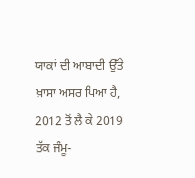ਯਾਕਾਂ ਦੀ ਆਬਾਦੀ ਉੱਤੇ ਖ਼ਾਸਾ ਅਸਰ ਪਿਆ ਹੈ, 2012 ਤੋਂ ਲੈ ਕੇ 2019 ਤੱਕ ਜੰਮੂ-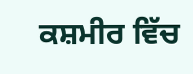ਕਸ਼ਮੀਰ ਵਿੱਚ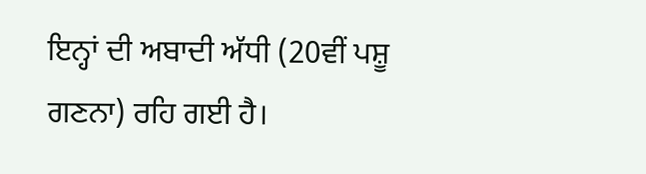ਇਨ੍ਹਾਂ ਦੀ ਅਬਾਦੀ ਅੱਧੀ (20ਵੀਂ ਪਸ਼ੂ ਗਣਨਾ) ਰਹਿ ਗਈ ਹੈ।